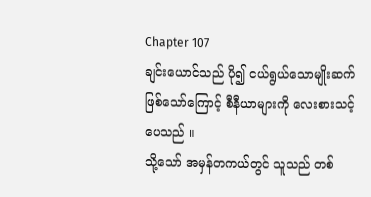Chapter 107
ချင်းယောင်သည် ပို၍ ငယ်ရွယ်သောမျိုးဆက်ဖြစ်သော်ကြောင့် စီနီယာများကို လေးစားသင့်ပေသည် ။
သို့သော် အမှန်တကယ်တွင် သူသည် တစ်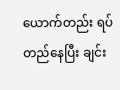ယောက်တည်း ရပ်တည်နေပြီး ချင်း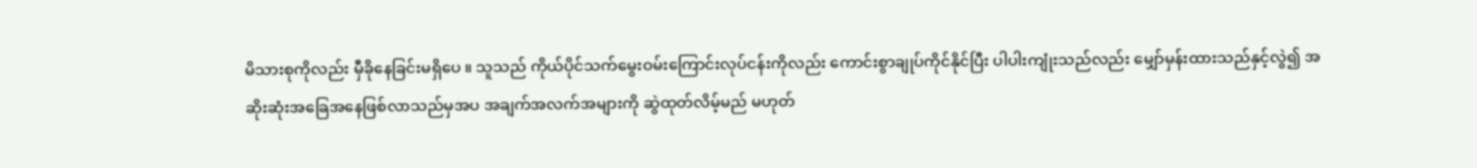မိသားစုကိုလည်း မှီခိုနေခြင်းမရှိပေ ။ သူသည် ကိုယ်ပိုင်သက်မွေးဝမ်းကြောင်းလုပ်ငန်းကိုလည်း ကောင်းစွာချုပ်ကိုင်နိုင်ပြီး ပါပါးကျုံးသည်လည်း မျှော်မှန်းထားသည်နှင့်လွဲ၍ အဆိုးဆုံးအခြေအနေဖြစ်လာသည်မှအပ အချက်အလက်အများကို ဆွဲထုတ်လိမ့်မည် မဟုတ်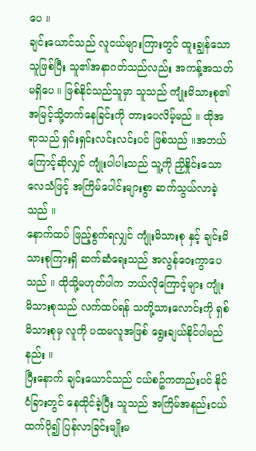ပေ ။
ချင်းယောင်သည် လူငယ်များကြားတွင် ထူးချွန်သောသူဖြစ်ပြီး သူ၏အနာဂတ်သည်လည်း အကန့်အသတ်မရှိပေ ။ ဖြစ်နိုင်သည်သူမှာ သူသည် ကျုံးမိသားစု၏ အမြင့်သို့တက်နေခြင်းကို တားပေလိမ့်မည် ။ ထိုအရာသည် ရှင်းရှင်းလင်းလင်းပင် ဖြစ်သည် ။အဘယ်ကြောင့်ဆိုလျှင် ကျုံးပါပါးသည် သူ့ကို ညှိနှိုင်းသောလေသံဖြင့် အကြိမ်ပေါင်းများစွာ ဆက်သွယ်လာခဲ့သည် ။
နောက်ထပ် ဖြည့်စွက်ရလျှင် ကျုံးမိသားစု နှင့် ချင်းမိသားစုကြားရှိ ဆက်ဆံရေးသည် အလွန်ဝေးကွာပေသည် ။ ထိုသို့မဟုတ်ပါက ဘယ်လိုကြောင့်များ ကျုံးမိသားစုသည် လက်ထပ်ရန် သတို့သားလောင်းကို ရှစ်မိသားစုမှ လူကို ပထမလူအဖြစ် ရွေးချယ်နိုင်ပါမည်နည်း ။
ပြီးနောက် ချင်းယောင်သည် ငယ်စဥ်ကတည်းပင် နိုင်ငံခြားတွင် နေထိုင်ခဲ့ပြီး သူသည် အကြိမ်အနည်းငယ်ထက်ပို၍ ပြန်လာခြင်းမျိုးမ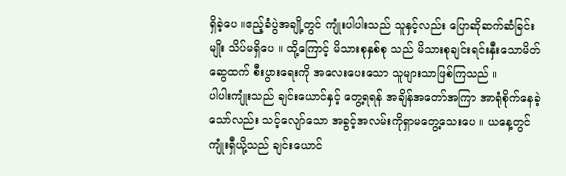ရှိခဲ့ပေ ။ဧည့်ခံပွဲအချို့တွင် ကျုံးပါပါးသည် သူနှင့်လည်း ပြောဆိုဆက်ဆံခြင်းမျိုး သိပ်မရှိပေ ။ ထို့ကြောင့် မိသားစုနှစ်စု သည် မိသားစုချင်းရင်းနှီးသောမိတ်ဆွေထက် စီးပွားရေးကို အလေးပေးသော သူများသာဖြစ်ကြသည် ။
ပါပါးကျုံးသည် ချင်းယောင်နှင့် တွေ့ရရန် အချိန်အတော်အကြာ အာရုံစိုက်နေခဲ့သော်လည်း သင့်လျော်သော အခွင့်အလမ်းကိုရှာမတွေ့သေးပေ ။ ယနေ့တွင် ကျုံးရှီယို့သည် ချင်းယောင်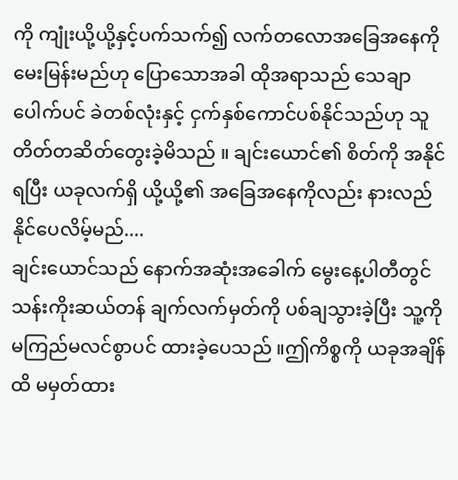ကို ကျုံးယို့ယို့နှင့်ပက်သက်၍ လက်တလောအခြေအနေကို မေးမြန်းမည်ဟု ပြောသောအခါ ထိုအရာသည် သေချာပေါက်ပင် ခဲတစ်လုံးနှင့် ငှက်နှစ်ကောင်ပစ်နိုင်သည်ဟု သူတိတ်တဆိတ်တွေးခဲ့မိသည် ။ ချင်းယောင်၏ စိတ်ကို အနိုင်ရပြီး ယခုလက်ရှိ ယို့ယို့၏ အခြေအနေကိုလည်း နားလည်နိုင်ပေလိမ့်မည်....
ချင်းယောင်သည် နောက်အဆုံးအခေါက် မွေးနေ့ပါတီတွင် သန်းကိုးဆယ်တန် ချက်လက်မှတ်ကို ပစ်ချသွားခဲ့ပြီး သူ့ကို မကြည်မလင်စွာပင် ထားခဲ့ပေသည် ။ဤကိစ္စကို ယခုအချိန်ထိ မမှတ်ထား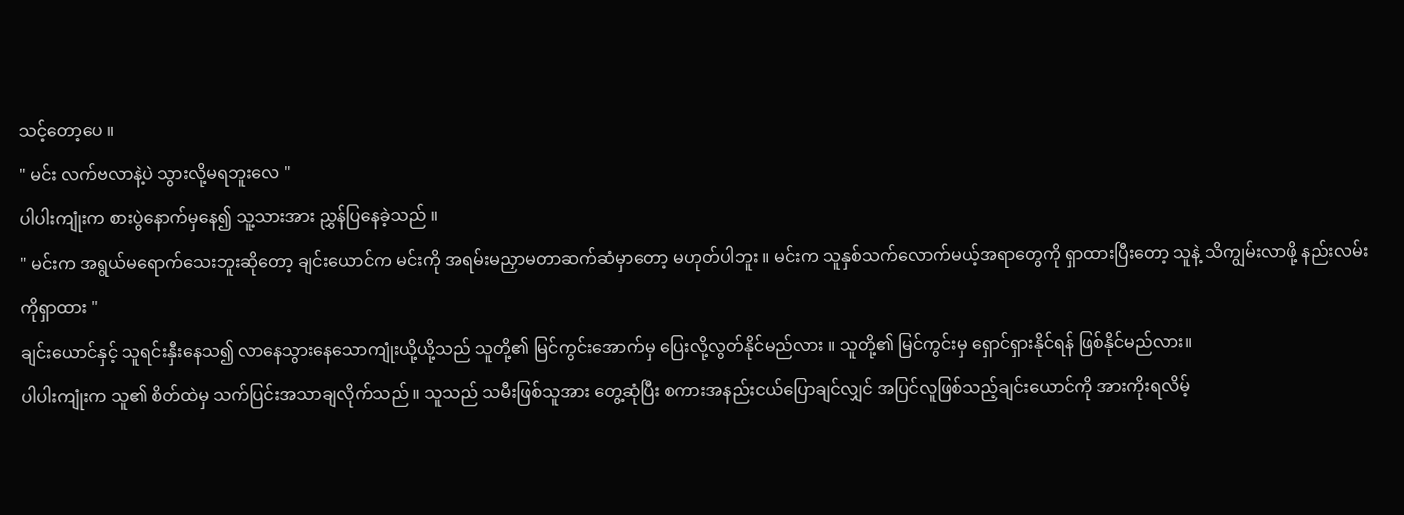သင့်တော့ပေ ။
" မင်း လက်ဗလာနဲ့ပဲ သွားလို့မရဘူးလေ "
ပါပါးကျုံးက စားပွဲနောက်မှနေ၍ သူ့သားအား ညွှန်ပြနေခဲ့သည် ။
" မင်းက အရွယ်မရောက်သေးဘူးဆိုတော့ ချင်းယောင်က မင်းကို အရမ်းမညှာမတာဆက်ဆံမှာတော့ မဟုတ်ပါဘူး ။ မင်းက သူနှစ်သက်လောက်မယ့်အရာတွေကို ရှာထားပြီးတော့ သူနဲ့ သိကျွမ်းလာဖို့ နည်းလမ်းကိုရှာထား "
ချင်းယောင်နှင့် သူရင်းနှီးနေသ၍ လာနေသွားနေသောကျုံးယို့ယို့သည် သူတို့၏ မြင်ကွင်းအောက်မှ ပြေးလို့လွတ်နိုင်မည်လား ။ သူတို့၏ မြင်ကွင်းမှ ရှောင်ရှားနိုင်ရန် ဖြစ်နိုင်မည်လား။
ပါပါးကျုံးက သူ၏ စိတ်ထဲမှ သက်ပြင်းအသာချလိုက်သည် ။ သူသည် သမီးဖြစ်သူအား တွေ့ဆုံပြီး စကားအနည်းငယ်ပြောချင်လျှင် အပြင်လူဖြစ်သည့်ချင်းယောင်ကို အားကိုးရလိမ့်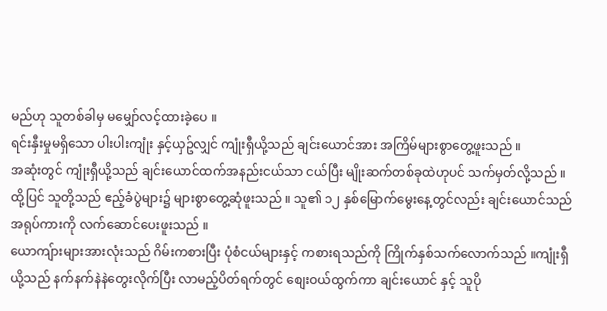မည်ဟု သူတစ်ခါမှ မမျှော်လင့်ထားခဲ့ပေ ။
ရင်းနှီးမှုမရှိသော ပါးပါးကျုံး နှင့်ယှဥ်လျှင် ကျုံးရှီယို့သည် ချင်းယောင်အား အကြိမ်များစွာတွေ့ဖူးသည် ။
အဆုံးတွင် ကျုံးရှီယို့သည် ချင်းယောင်ထက်အနည်းငယ်သာ ငယ်ပြီး မျိုးဆက်တစ်ခုထဲဟုပင် သက်မှတ်လို့သည် ။ထို့ပြင် သူတို့သည် ဧည့်ခံပွဲများ၌ များစွာတွေ့ဆုံဖူးသည် ။ သူ၏ ၁၂ နှစ်မြောက်မွေးနေ့တွင်လည်း ချင်းယောင်သည် အရုပ်ကားကို လက်ဆောင်ပေးဖူးသည် ။
ယောကျ်ားများအားလုံးသည် ဂိမ်းကစားပြီး ပုံစံငယ်များနှင့် ကစားရသည်ကို ကြိုက်နှစ်သက်လောက်သည် ။ကျုံးရှီယို့သည် နက်နက်နဲနဲတွေးလိုက်ပြီး လာမည့်ပိတ်ရက်တွင် စျေးဝယ်ထွက်ကာ ချင်းယောင် နှင့် သူပို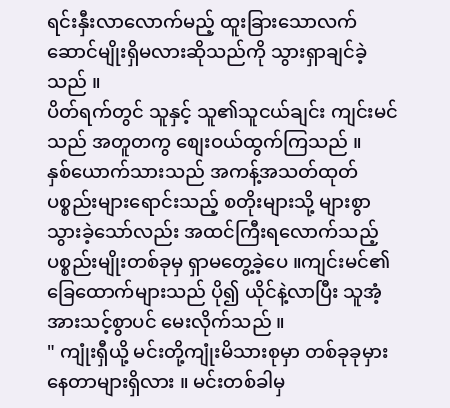ရင်းနှီးလာလောက်မည့် ထူးခြားသောလက်ဆောင်မျိုးရှိမလားဆိုသည်ကို သွားရှာချင်ခဲ့သည် ။
ပိတ်ရက်တွင် သူနှင့် သူ၏သူငယ်ချင်း ကျင်းမင်သည် အတူတကွ စျေးဝယ်ထွက်ကြသည် ။
နှစ်ယောက်သားသည် အကန့်အသတ်ထုတ်ပစ္စည်းများရောင်းသည့် စတိုးများသို့ များစွာသွားခဲ့သော်လည်း အထင်ကြီးရလောက်သည့် ပစ္စည်းမျိုးတစ်ခုမှ ရှာမတွေ့ခဲ့ပေ ။ကျင်းမင်၏ ခြေထောက်များသည် ပို၍ ယိုင်နဲ့လာပြီး သူအံ့အားသင့်စွာပင် မေးလိုက်သည် ။
" ကျုံးရှီယို့ မင်းတို့ကျုံးမိသားစုမှာ တစ်ခုခုမှားနေတာများရှိလား ။ မင်းတစ်ခါမှ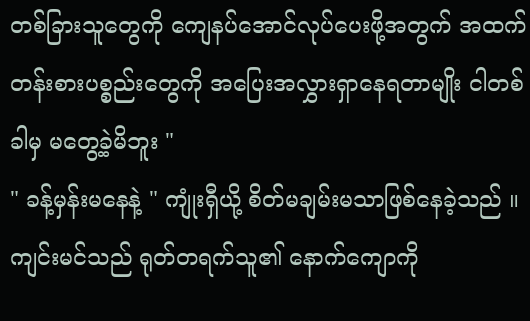တစ်ခြားသူတွေကို ကျေနပ်အောင်လုပ်ပေးဖို့အတွက် အထက်တန်းစားပစ္စည်းတွေကို အပြေးအလွှားရှာနေရတာမျိုး ငါတစ်ခါမှ မတွေ့ခဲ့မိဘူး "
" ခန့်မှန်းမနေနဲ့ " ကျုံးရှီယို့ စိတ်မချမ်းမသာဖြစ်နေခဲ့သည် ။
ကျင်းမင်သည် ရုတ်တရက်သူ၏ နောက်ကျောကို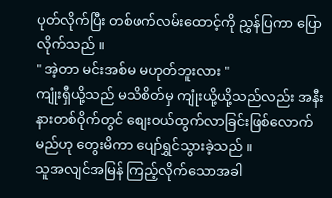ပုတ်လိုက်ပြီး တစ်ဖက်လမ်းထောင့်ကို ညွှန်ပြကာ ပြောလိုက်သည် ။
" အဲ့တာ မင်းအစ်မ မဟုတ်ဘူးလား "
ကျုံးရှီယို့သည် မသိစိတ်မှ ကျုံးယို့ယို့သည်လည်း အနီးနားတစ်ဝိုက်တွင် စျေးဝယ်ထွက်လာခြင်းဖြစ်လောက်မည်ဟု တွေးမိကာ ပျော်ရွှင်သွားခဲ့သည် ။
သူအလျင်အမြန် ကြည့်လိုက်သောအခါ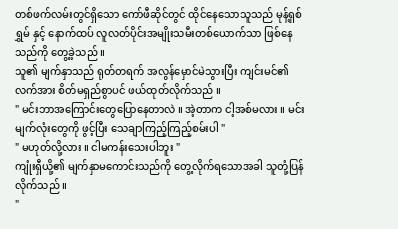တစ်ဖက်လမ်းတွင်ရှိသော ကော်ဖီဆိုင်တွင် ထိုင်နေသောသူသည် မုန့်ရှစ်ရွှမ် နှင့် နောက်ထပ် လူလတ်ပိုင်းအမျိုးသမီးတစ်ယောက်သာ ဖြစ်နေသည်ကို တွေ့ခဲ့သည် ။
သူ၏ မျက်နှာသည် ရုတ်တရက် အလွန်မှောင်မဲသွားပြီး ကျင်းမင်၏ လက်အား စိတ်မရှည်စွာပင် ဖယ်ထုတ်လိုက်သည် ။
" မင်းဘာအကြောင်းတွေပြောနေတာလဲ ။ အဲ့တာက ငါ့အစ်မလား ။ မင်းမျက်လုံးတွေကို ဖွင့်ပြီး သေချာကြည့်ကြည့်စမ်းပါ "
" မဟုတ်လို့လား ။ ငါမကန်းသေးပါဘူး "
ကျုံးရှီယို့၏ မျက်နှာမကောင်းသည်ကို တွေ့လိုက်ရသောအခါ သူတုံ့ပြန်လိုက်သည် ။
"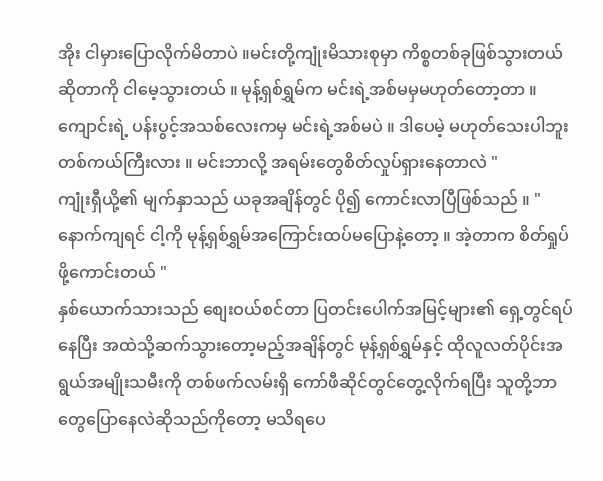အိုး ငါမှားပြောလိုက်မိတာပဲ ။မင်းတို့ကျုံးမိသားစုမှာ ကိစ္စတစ်ခုဖြစ်သွားတယ်ဆိုတာကို ငါမေ့သွားတယ် ။ မုန့်ရှစ်ရွှမ်က မင်းရဲ့အစ်မမှမဟုတ်တော့တာ ။ကျောင်းရဲ့ ပန်းပွင့်အသစ်လေးကမှ မင်းရဲ့အစ်မပဲ ။ ဒါပေမဲ့ မဟုတ်သေးပါဘူး တစ်ကယ်ကြီးလား ။ မင်းဘာလို့ အရမ်းတွေစိတ်လှုပ်ရှားနေတာလဲ "
ကျုံးရှီယို့၏ မျက်နှာသည် ယခုအချိန်တွင် ပို၍ ကောင်းလာပြီဖြစ်သည် ။ " နောက်ကျရင် ငါ့ကို မုန့်ရှစ်ရွှမ်အကြောင်းထပ်မပြောနဲ့တော့ ။ အဲ့တာက စိတ်ရှုပ်ဖို့ကောင်းတယ် "
နှစ်ယောက်သားသည် စျေးဝယ်စင်တာ ပြတင်းပေါက်အမြင့်များ၏ ရှေ့တွင်ရပ်နေပြီး အထဲသို့ဆက်သွားတော့မည့်အချိန်တွင် မုန့်ရှစ်ရွှမ်နှင့် ထိုလူလတ်ပိုင်းအရွယ်အမျိုးသမီးကို တစ်ဖက်လမ်းရှိ ကော်ဖီဆိုင်တွင်တွေ့လိုက်ရပြီး သူတို့ဘာတွေပြောနေလဲဆိုသည်ကိုတော့ မသိရပေ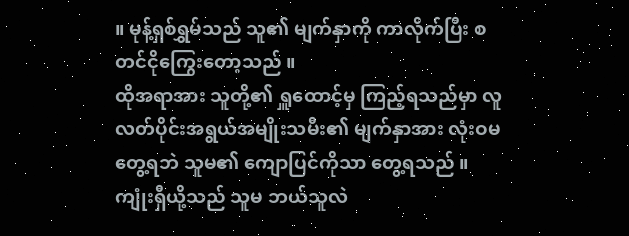။ မုန့်ရှစ်ရွှမ်သည် သူ၏ မျက်နှာကို ကာလိုက်ပြီး စတင်ငိုကြွေးတော့သည် ။
ထိုအရာအား သူတို့၏ ရှူထောင့်မှ ကြည့်ရသည်မှာ လူလတ်ပိုင်းအရွယ်အမျိုးသမီး၏ မျက်နှာအား လုံးဝမတွေ့ရဘဲ သူမ၏ ကျောပြင်ကိုသာ တွေ့ရသည် ။ကျုံးရှီယို့သည် သူမ ဘယ်သူလဲ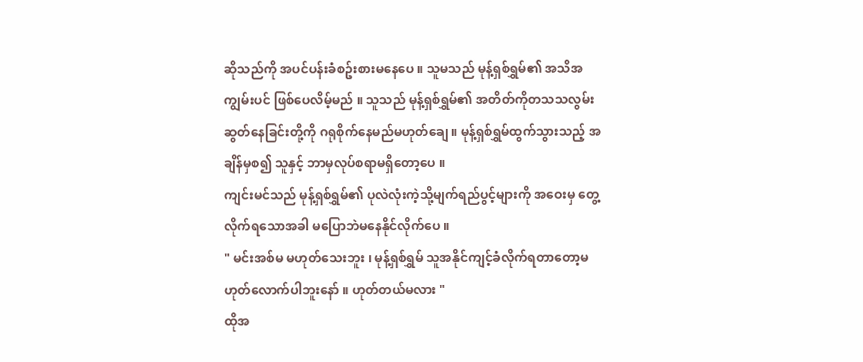ဆိုသည်ကို အပင်ပန်းခံစဥ်းစားမနေပေ ။ သူမသည် မုန့်ရှစ်ရွှမ်၏ အသိအကျွမ်းပင် ဖြစ်ပေလိမ့်မည် ။ သူသည် မုန့်ရှစ်ရွှမ်၏ အတိတ်ကိုတသသလွမ်းဆွတ်နေခြင်းတို့ကို ဂရုစိုက်နေမည်မဟုတ်ချေ ။ မုန့်ရှစ်ရွှမ်ထွက်သွားသည့် အချိန်မှစ၍ သူနှင့် ဘာမှလုပ်စရာမရှိတော့ပေ ။
ကျင်းမင်သည် မုန့်ရှစ်ရွှမ်၏ ပုလဲလုံးကဲ့သို့မျက်ရည်ပွင့်များကို အဝေးမှ တွေ့လိုက်ရသောအခါ မပြောဘဲမနေနိုင်လိုက်ပေ ။
" မင်းအစ်မ မဟုတ်သေးဘူး ၊ မုန့်ရှစ်ရွှမ် သူအနိုင်ကျင့်ခံလိုက်ရတာတော့မဟုတ်လောက်ပါဘူးနော် ။ ဟုတ်တယ်မလား "
ထိုအ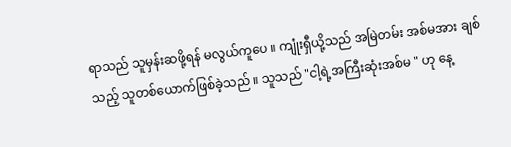ရာသည် သူမှန်းဆဖို့ရန် မလွယ်ကူပေ ။ ကျုံးရှီယို့သည် အမြဲတမ်း အစ်မအား ချစ်သည့် သူတစ်ယောက်ဖြစ်ခဲ့သည် ။ သူသည် "ငါ့ရဲ့အကြီးဆုံးအစ်မ " ဟု နေ့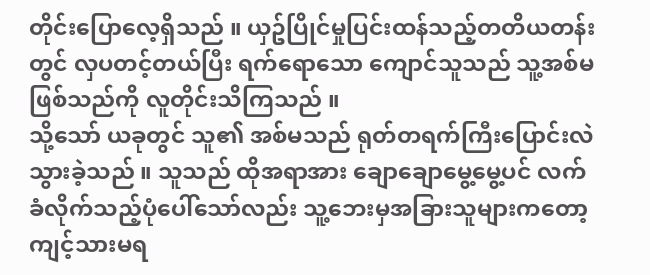တိုင်းပြောလေ့ရှိသည် ။ ယှဥ်ပြိုင်မှုပြင်းထန်သည့်တတိယတန်းတွင် လှပတင့်တယ်ပြီး ရက်ရောသော ကျောင်သူသည် သူ့အစ်မဖြစ်သည်ကို လူတိုင်းသိကြသည် ။
သို့သော် ယခုတွင် သူ၏ အစ်မသည် ရုတ်တရက်ကြီးပြောင်းလဲသွားခဲ့သည် ။ သူသည် ထိုအရာအား ချောချောမွေ့မွေ့ပင် လက်ခံလိုက်သည့်ပုံပေါ်သော်လည်း သူ့ဘေးမှအခြားသူများကတော့ ကျင့်သားမရ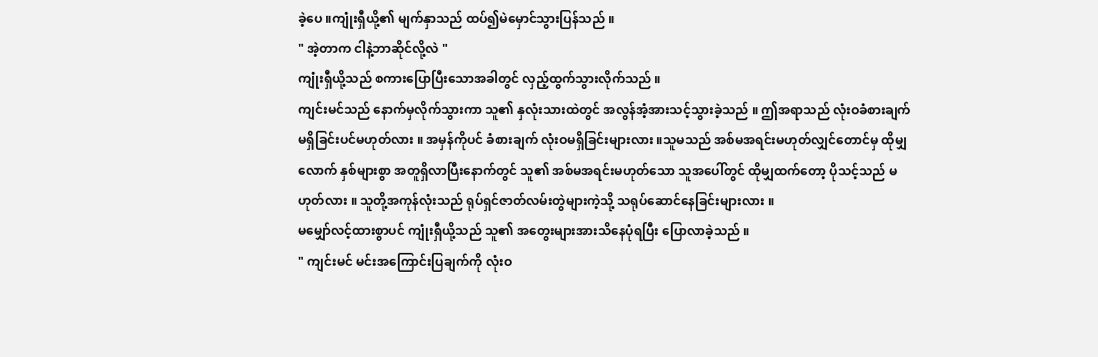ခဲ့ပေ ။ကျုံးရှီယို့၏ မျက်နှာသည် ထပ်၍မဲမှောင်သွားပြန်သည် ။
" အဲ့တာက ငါနဲ့ဘာဆိုင်လို့လဲ "
ကျုံးရှီယို့သည် စကားပြောပြီးသောအခါတွင် လှည့်ထွက်သွားလိုက်သည် ။
ကျင်းမင်သည် နောက်မှလိုက်သွားကာ သူ၏ နှလုံးသားထဲတွင် အလွန်အံ့အားသင့်သွားခဲ့သည် ။ ဤအရာသည် လုံးဝခံစားချက်မရှိခြင်းပင်မဟုတ်လား ။ အမှန်ကိုပင် ခံစားချက် လုံးဝမရှိခြင်းများလား ။သူမသည် အစ်မအရင်းမဟုတ်လျှင်တောင်မှ ထိုမျှလောက် နှစ်များစွာ အတူရှိလာပြီးနောက်တွင် သူ၏ အစ်မအရင်းမဟုတ်သော သူအပေါ်တွင် ထိုမျှထက်တော့ ပိုသင့်သည် မဟုတ်လား ။ သူတို့အကုန်လုံးသည် ရုပ်ရှင်ဇာတ်လမ်းတွဲများကဲ့သို့ သရုပ်ဆောင်နေခြင်းများလား ။
မမျှော်လင့်ထားစွာပင် ကျုံးရှီယို့သည် သူ၏ အတွေးများအားသိနေပုံရပြီး ပြောလာခဲ့သည် ။
" ကျင်းမင် မင်းအကြောင်းပြချက်ကို လုံးဝ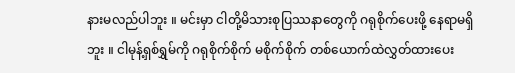နားမလည်ပါဘူး ။ မင်းမှာ ငါတို့မိသားစုပြဿနာတွေကို ဂရုစိုက်ပေးဖို့ နေရာမရှိဘူး ။ ငါမုန့်ရှစ်ရွှမ်ကို ဂရုစိုက်စိုက် မစိုက်စိုက် တစ်ယောက်ထဲလွှတ်ထားပေး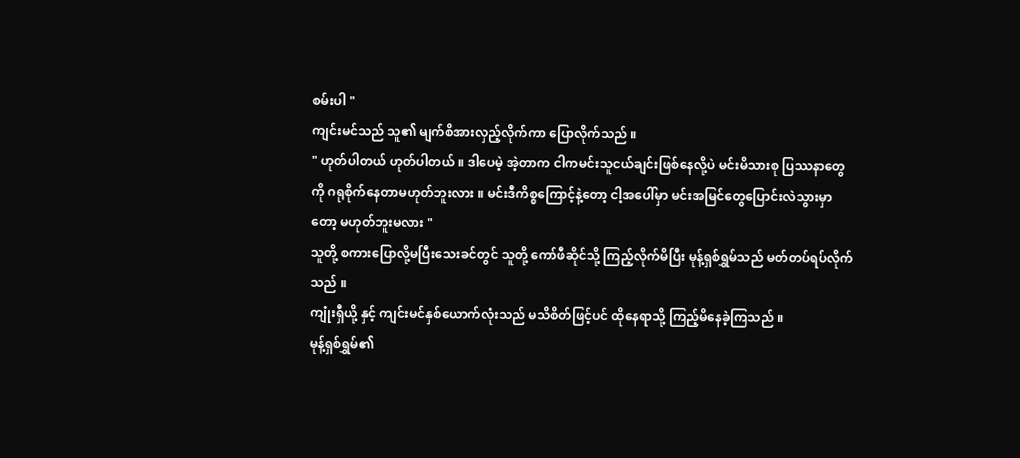စမ်းပါ "
ကျင်းမင်သည် သူ၏ မျက်စိအားလှည့်လိုက်ကာ ပြောလိုက်သည် ။
" ဟုတ်ပါတယ် ဟုတ်ပါတယ် ။ ဒါပေမဲ့ အဲ့တာက ငါကမင်းသူငယ်ချင်းဖြစ်နေလို့ပဲ မင်းမိသားစု ပြဿနာတွေကို ဂရုစိုက်နေတာမဟုတ်ဘူးလား ။ မင်းဒီကိစ္စကြောင့်နဲ့တော့ ငါ့အပေါ်မှာ မင်းအမြင်တွေပြောင်းလဲသွားမှာတော့ မဟုတ်ဘူးမလား "
သူတို့ စကားပြောလို့မပြီးသေးခင်တွင် သူတို့ ကော်ဖီဆိုင်သို့ ကြည့်လိုက်မိပြီး မုန့်ရှစ်ရွှမ်သည် မတ်တပ်ရပ်လိုက်သည် ။
ကျုံးရှီယို့ နှင့် ကျင်းမင်နှစ်ယောက်လုံးသည် မသိစိတ်ဖြင့်ပင် ထိုနေရာသို့ ကြည့်မိနေခဲ့ကြသည် ။
မုန့်ရှစ်ရွှမ်၏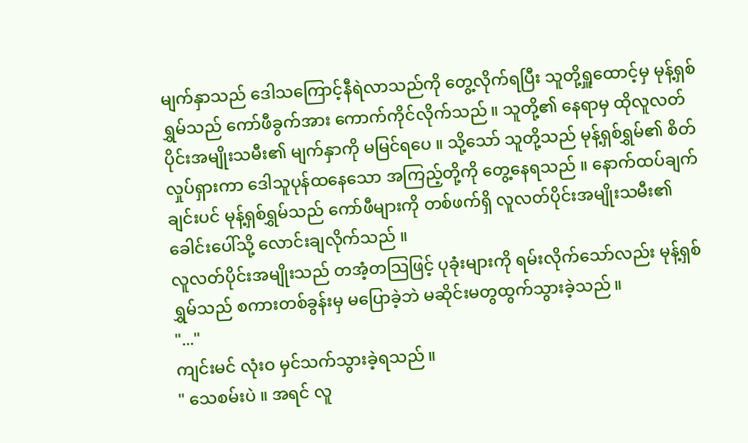မျက်နှာသည် ဒေါသကြောင့်နီရဲလာသည်ကို တွေ့လိုက်ရပြီး သူတို့ရှူထောင့်မှ မုန့်ရှစ်ရွှမ်သည် ကော်ဖီခွက်အား ကောက်ကိုင်လိုက်သည် ။ သူတို့၏ နေရာမှ ထိုလူလတ်ပိုင်းအမျိုးသမီး၏ မျက်နှာကို မမြင်ရပေ ။ သို့သော် သူတို့သည် မုန့်ရှစ်ရွှမ်၏ စိတ်လှုပ်ရှားကာ ဒေါသူပုန်ထနေသော အကြည့်တို့ကို တွေ့နေရသည် ။ နောက်ထပ်ချက်ချင်းပင် မုန့်ရှစ်ရွှမ်သည် ကော်ဖီများကို တစ်ဖက်ရှိ လူလတ်ပိုင်းအမျိုးသမီး၏
ခေါင်းပေါ်သို့ လောင်းချလိုက်သည် ။
လူလတ်ပိုင်းအမျိုးသည် တအံ့တသြဖြင့် ပုခုံးများကို ရမ်းလိုက်သော်လည်း မုန့်ရှစ်ရွှမ်သည် စကားတစ်ခွန်းမှ မပြောခဲ့ဘဲ မဆိုင်းမတွထွက်သွားခဲ့သည် ။
"..."
ကျင်းမင် လုံးဝ မှင်သက်သွားခဲ့ရသည် ။
" သေစမ်းပဲ ။ အရင် လူ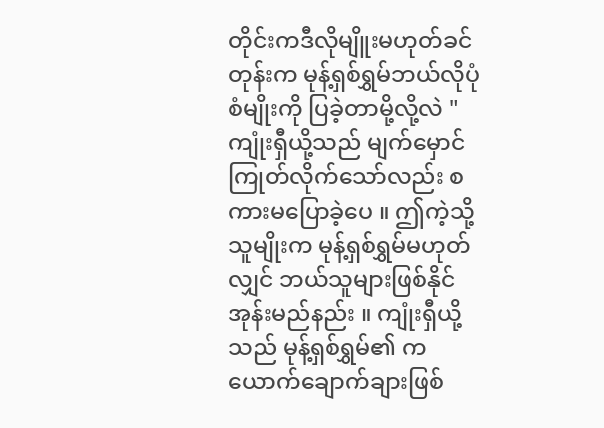တိုင်းကဒီလိုမျိူးမဟုတ်ခင်တုန်းက မုန့်ရှစ်ရွှမ်ဘယ်လိုပုံစံမျိုးကို ပြခဲ့တာမို့လို့လဲ "
ကျုံးရှီယို့သည် မျက်မှောင်ကြုတ်လိုက်သော်လည်း စကားမပြောခဲ့ပေ ။ ဤကဲ့သို့ သူမျိုးက မုန့်ရှစ်ရွှမ်မဟုတ်လျှင် ဘယ်သူများဖြစ်နိုင်အုန်းမည်နည်း ။ ကျုံးရှီယို့သည် မုန့်ရှစ်ရွှမ်၏ ကယောက်ချောက်ချားဖြစ်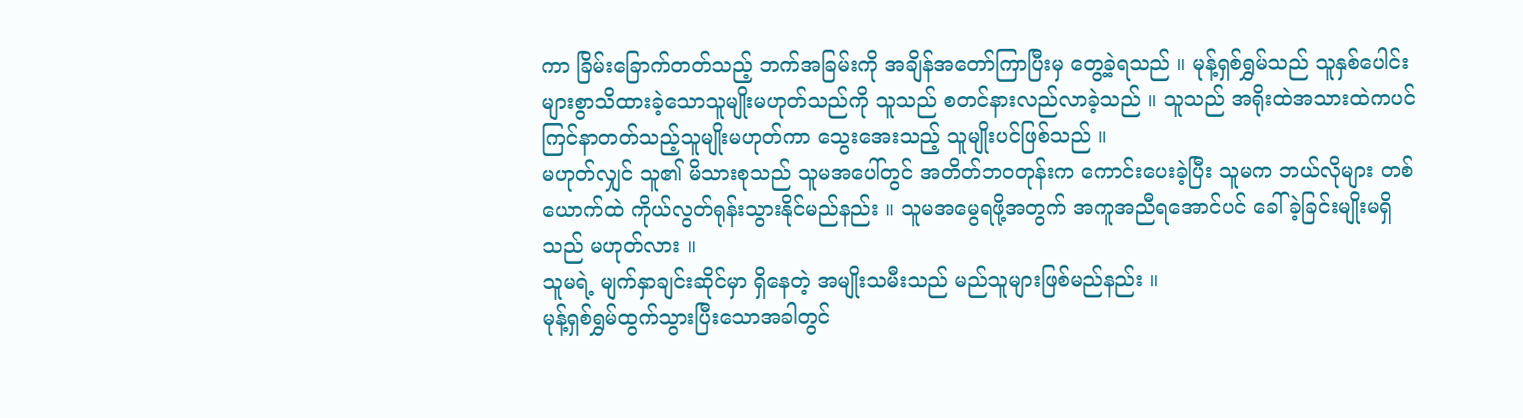ကာ ခြိမ်းခြောက်တတ်သည့် ဘက်အခြမ်းကို အချိန်အတော်ကြာပြီးမှ တွေ့ခဲ့ရသည် ။ မုန့်ရှစ်ရွှမ်သည် သူနှစ်ပေါင်းများစွာသိထားခဲ့သောသူမျိုးမဟုတ်သည်ကို သူသည် စတင်နားလည်လာခဲ့သည် ။ သူသည် အရိုးထဲအသားထဲကပင် ကြင်နာတတ်သည့်သူမျိုးမဟုတ်ကာ သွေးအေးသည့် သူမျိုးပင်ဖြစ်သည် ။
မဟုတ်လျှင် သူ၏ မိသားစုသည် သူမအပေါ်တွင် အတိတ်ဘဝတုန်းက ကောင်းပေးခဲ့ပြီး သူမက ဘယ်လိုများ တစ်ယောက်ထဲ ကိုယ်လွတ်ရုန်းသွားနိုင်မည်နည်း ။ သူမအမွေရဖို့အတွက် အကူအညီရအောင်ပင် ခေါ်ခဲ့ခြင်းမျိုးမရှိသည် မဟုတ်လား ။
သူမရဲ့ မျက်နှာချင်းဆိုင်မှာ ရှိနေတဲ့ အမျိုးသမီးသည် မည်သူများဖြစ်မည်နည်း ။
မုန့်ရှစ်ရွှမ်ထွက်သွားပြီးသောအခါတွင်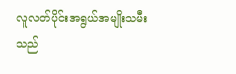လူလတ်ပိုင်းအရွယ်အမျိုးသမီးသည်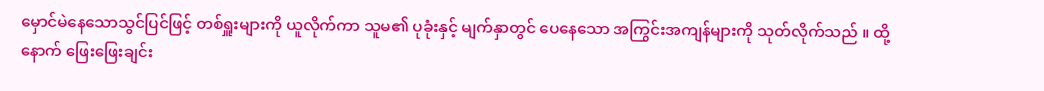မှောင်မဲနေသောသွင်ပြင်ဖြင့် တစ်ရှူးများကို ယူလိုက်ကာ သူမ၏ ပုခုံးနှင့် မျက်နှာတွင် ပေနေသော အကြွင်းအကျန်များကို သုတ်လိုက်သည် ။ ထို့နောက် ဖြေးဖြေးချင်း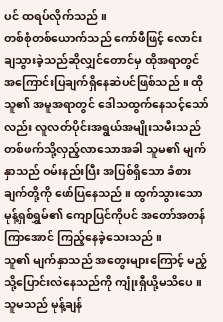ပင် ထရပ်လိုက်သည် ။
တစ်စုံတစ်ယောက်သည် ကော်ဖီဖြင့် လောင်းချသွားခဲ့သည်ဆိုလျှင်တောင်မှ ထိုအရာတွင် အကြောင်းပြချက်ရှိနေဆဲပင်ဖြစ်သည် ။ ထိုသူ၏ အမူအရာတွင် ဒေါသထွက်နေသင့်သော်လည်း လူလတ်ပိုင်းအရွယ်အမျိုးသမီးသည် တစ်ဖက်သို့လှည့်လာသောအခါ သူမ၏ မျက်နှာသည် ဝမ်းနည်းပြီး အပြစ်ရှိသော ခံစားချက်တို့ကို ဖော်ပြနေသည် ။ ထွက်သွားသော မုန့်ရှစ်ရွှမ်၏ ကျောပြင်ကိုပင် အတော်အတန်ကြာအောင် ကြည့်နေခဲ့သေးသည် ။
သူ၏ မျက်နှာသည် အတွေးများကြောင့် မည့်သို့ပြောင်းလဲနေသည်ကို ကျုံးရှီယို့မသိပေ ။
သူမသည် မုန့်ချန်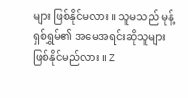များ ဖြစ်နိုင်မလား ။ သူမသည် မုန့်ရှစ်ရွှမ်၏ အမေအရင်းဆိုသူများဖြစ်နိုင်မည်လား ။ Z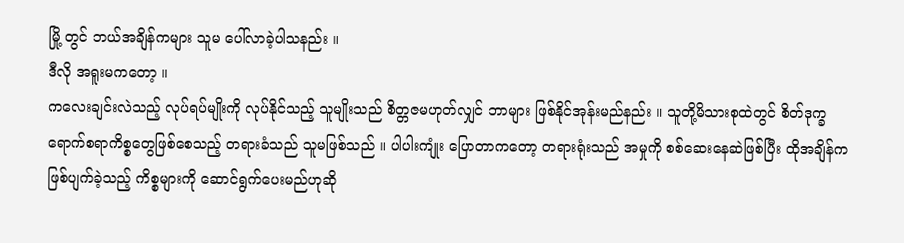မြို့ တွင် ဘယ်အချိန်ကများ သူမ ပေါ်လာခဲ့ပါသနည်း ။
ဒီလို အရူးမကတော့ ။
ကလေးချင်းလဲသည့် လုပ်ရပ်မျိုးကို လုပ်နိုင်သည့် သူမျိုးသည် စိတ္တဇမဟုတ်လျှင် ဘာများ ဖြစ်နိုင်အုန်းမည်နည်း ။ သူတို့မိသားစုထဲတွင် စိတ်ဒုက္ခရောက်စရာကိစ္စတွေဖြစ်စေသည့် တရားခံသည် သူမဖြစ်သည် ။ ပါပါးကျုံး ပြောတာကတော့ တရားရုံးသည် အမှုကို စစ်ဆေးနေဆဲဖြစ်ပြီး ထိုအချိန်က ဖြစ်ပျက်ခဲ့သည့် ကိစ္စများကို ဆောင်ရွက်ပေးမည်ဟုဆို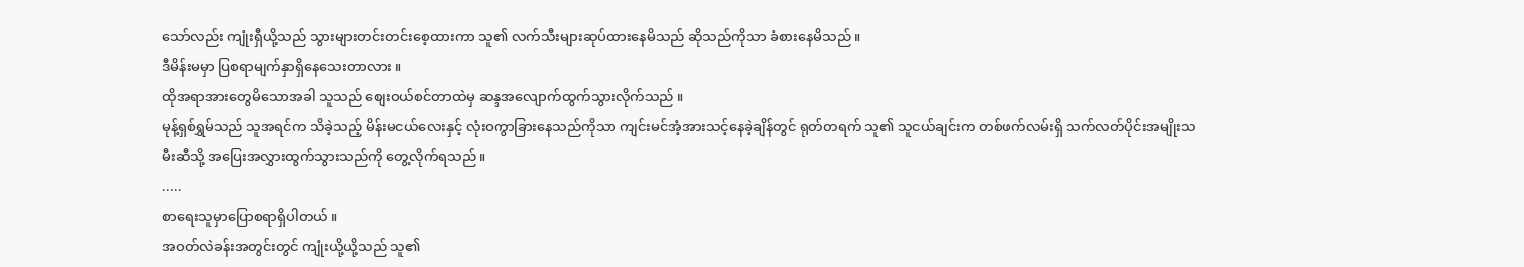သော်လည်း ကျုံးရှီယို့သည် သွားများတင်းတင်းစေ့ထားကာ သူ၏ လက်သီးများဆုပ်ထားနေမိသည် ဆိုသည်ကိုသာ ခံစားနေမိသည် ။
ဒီမိန်းမမှာ ပြစရာမျက်နှာရှိနေသေးတာလား ။
ထိုအရာအားတွေမိသောအခါ သူသည် စျေးဝယ်စင်တာထဲမှ ဆန္ဒအလျောက်ထွက်သွားလိုက်သည် ။
မုန့်ရှစ်ရွှမ်သည် သူအရင်က သိခဲ့သည့် မိန်းမငယ်လေးနှင့် လုံးဝကွာခြားနေသည်ကိုသာ ကျင်းမင်အံ့အားသင့်နေခဲ့ချိန်တွင် ရုတ်တရက် သူ၏ သူငယ်ချင်းက တစ်ဖက်လမ်းရှိ သက်လတ်ပိုင်းအမျိုးသမီးဆီသို့ အပြေးအလွှားထွက်သွားသည်ကို တွေ့လိုက်ရသည် ။
.....
စာရေးသူမှာပြောစရာရှိပါတယ် ။
အဝတ်လဲခန်းအတွင်းတွင် ကျုံးယို့ယို့သည် သူ၏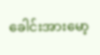ခေါင်းအားမော့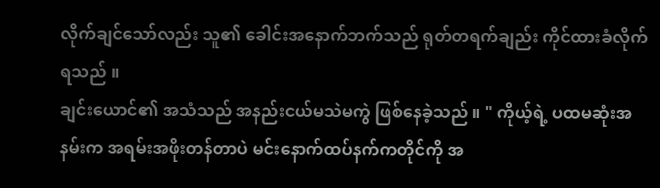လိုက်ချင်သော်လည်း သူ၏ ခေါင်းအနောက်ဘက်သည် ရုတ်တရက်ချည်း ကိုင်ထားခံလိုက်ရသည် ။
ချင်းယောင်၏ အသံသည် အနည်းငယ်မသဲမကွဲ ဖြစ်နေခဲ့သည် ။ " ကိုယ့်ရဲ့ ပထမဆုံးအနမ်းက အရမ်းအဖိုးတန်တာပဲ မင်းနောက်ထပ်နက်ကတိုင်ကို အ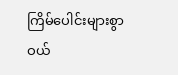ကြိမ်ပေါင်းများစွာ ဝယ်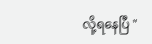လို့ရနေပြီ "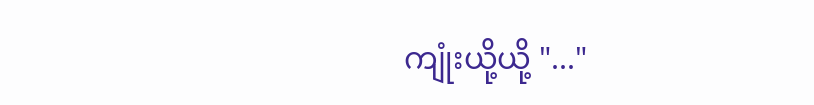ကျုံးယို့ယို့ "..."